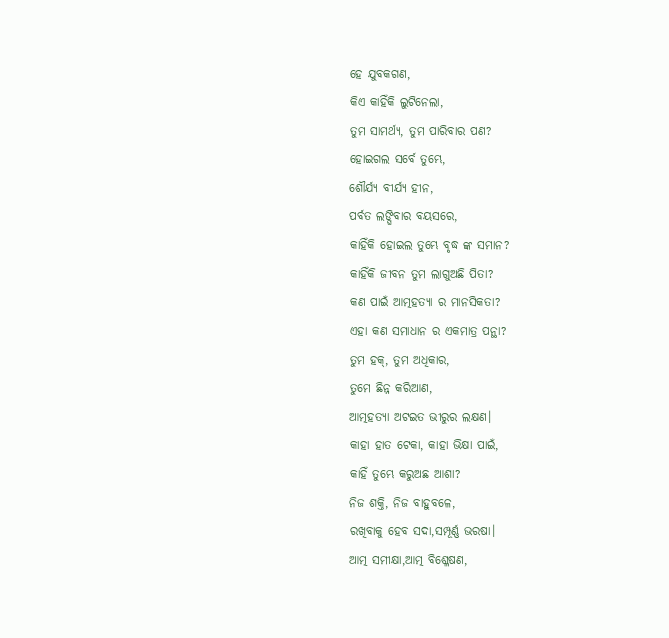ହେ ଯୁବକଗଣ,
କିଏ କାହିଁକି ଲୁଟିନେଲା,
ତୁମ ସାମର୍ଥ୍ୟ, ତୁମ ପାରିବାର ପଣ?
ହୋଇଗଲ ସର୍ବେ ତୁମ୍ଭେ,
ଶୌର୍ଯ୍ୟ ବୀର୍ଯ୍ୟ ହୀନ,
ପର୍ବତ ଲଙ୍ଘିବାର ବୟସରେ,
କାହିଁକି ହୋଇଲ ତୁମ୍ଭେ ବୃଦ୍ଧ ଙ୍କ ସମାନ?
କାହିଁକି ଜୀବନ ତୁମ ଲାଗୁଅଛି ପିତା?
କଣ ପାଇଁ ଆତ୍ମହତ୍ୟା ର ମାନସିକତା?
ଏହା କଣ ସମାଧାନ ର ଏକମାତ୍ର ପନ୍ଥା?
ତୁମ ହକ୍, ତୁମ ଅଧିକାର,
ତୁମେ ଛିନ୍ନ କରିଆଣ,
ଆତ୍ମହତ୍ୟା ଅଟଇତ ଭୀରୁର ଲକ୍ଷଣ।
କାହା ହାତ ଟେକା, କାହା ଭିକ୍ଷା ପାଇଁ,
କାହିଁ ତୁମ୍ଭେ କରୁଅଛ ଆଶା?
ନିଜ ଶକ୍ତି, ନିଜ ବାହୁବଳେ,
ରଖିବାକୁ ହେବ ସଦା,ସମ୍ପୂର୍ଣ୍ଣ ଭରଷା।
ଆତ୍ମ ସମୀକ୍ଷା,ଆତ୍ମ ବିଶ୍ଳେଷଣ,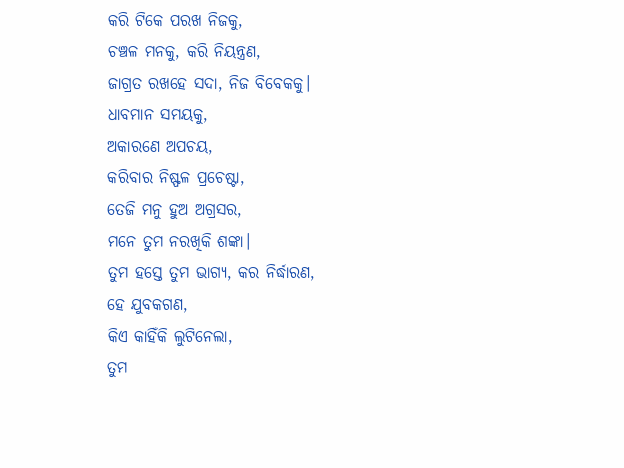କରି ଟିକେ ପରଖ ନିଜକୁ,
ଚଞ୍ଚଳ ମନକୁ, କରି ନିୟନ୍ତ୍ରଣ,
ଜାଗ୍ରତ ରଖହେ ସଦା, ନିଜ ବିବେକକୁ।
ଧାବମାନ ସମୟକୁ,
ଅକାରଣେ ଅପଚୟ,
କରିବାର ନିଷ୍ଫଳ ପ୍ରଚେଷ୍ଟା,
ତେଜି ମନୁ ହୁଅ ଅଗ୍ରସର,
ମନେ ତୁମ ନରଖିକି ଶଙ୍କା।
ତୁମ ହସ୍ତେ ତୁମ ଭାଗ୍ୟ, କର ନିର୍ଦ୍ଧାରଣ,
ହେ ଯୁବକଗଣ,
କିଏ କାହିଁକି ଲୁଟିନେଲା,
ତୁମ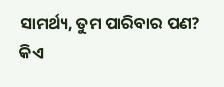ସାମର୍ଥ୍ୟ, ତୁମ ପାରିବାର ପଣ?
କିଏ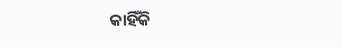କାହିଁକି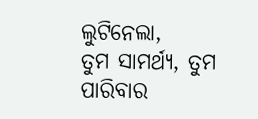ଲୁଟିନେଲା,
ତୁମ ସାମର୍ଥ୍ୟ, ତୁମ ପାରିବାର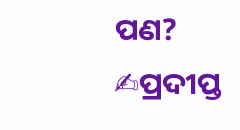ପଣ?
✍ପ୍ରଦୀପ୍ତ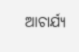ଆଚାର୍ଯ୍ୟ